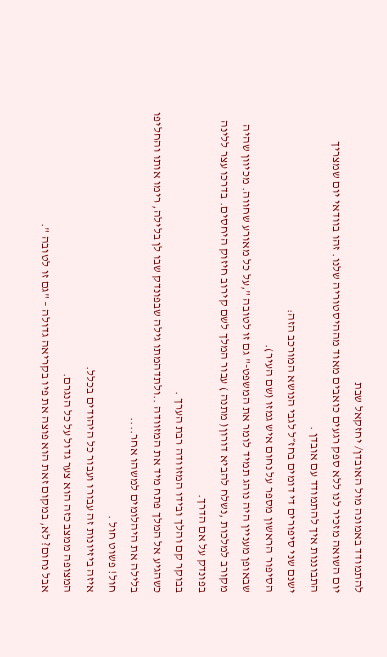להתמודד באמונה מול האובדן/ יחזקאל שבת
יום השואה מזכיר לנו ללא ספק רגעים כואבים מאוד מההיסטוריה שלנו. זהו בוודאי יום שמצריך התבוננות איך להתמודד עם אובדן .
ישנם שני סיפורים די דומים בחז״ל לגבי הנושא המורכב הזה:
הסיפור הראשון מספר על נחום איש גמזו (שם העיר).
שבאופן מעניין היה נוהג תמיד לומר את המשפט-" גם זו לטובה ",על כל מאורע שחווה. מכיוון שהיה מקורב למלכות ,נשלח להביא דורון( מתנה ) עבור המלך לשם קירוב חיזוק היחסים. בדרכו עצר ללינה בפונדק על אם הדרך.
בבוקר קם והלך ובידו המזוודה רבת הערך .
כשהגיע אל המלך פתח מיד את המזוודה ..ולתדהמתו גילה שבפונדק שבו לן בלילה, רימו אותו והחליפו בלילה את היהלומים למשהו אחר....
חול! פשוט חול .
איזה ביזיונות זה עבורו ועבור כל היהודים בכלל.
המצופה ממצב כזה הוא צער גדול על כל הנגרם.
אבל נחום? לא, במקום זאת הוא פוצה את פיו בקריאה גדולה – "גם זו לטובה ".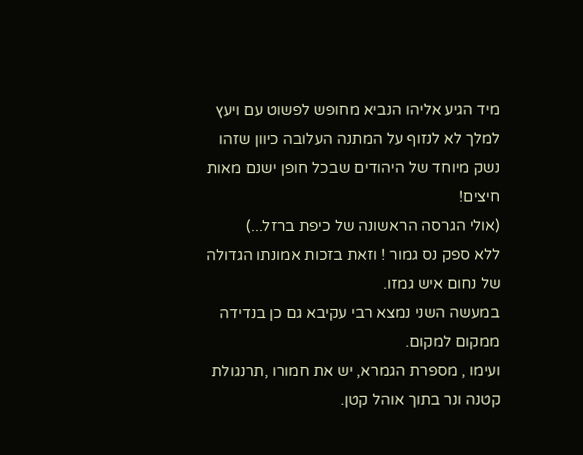מיד הגיע אליהו הנביא מחופש לפשוט עם ויעץ למלך לא לנזוף על המתנה העלובה כיוון שזהו נשק מיוחד של היהודים שבכל חופן ישנם מאות חיצים!
(אולי הגרסה הראשונה של כיפת ברזל...)
ללא ספק נס גמור ! וזאת בזכות אמונתו הגדולה של נחום איש גמזו.
במעשה השני נמצא רבי עקיבא גם כן בנדידה ממקום למקום.
ועימו , מספרת הגמרא, יש את חמורו ,תרנגולת קטנה ונר בתוך אוהל קטן.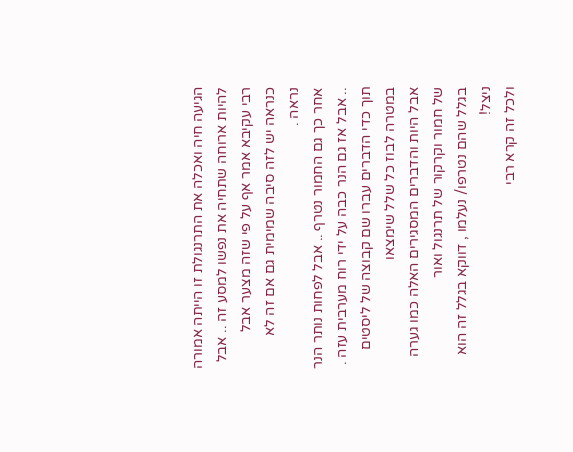הגיעה חיה ואכלה את התרנגולת זו הייתה אמורה להיות ארוחה שתחיה את נפשו למסע זה .. אבל רבי עקיבא אמר אף על פי שזה מצער אבל כנראה יש לזה סיבה שמימית גם אם זה לא נראה .
אחר כך גם החמור נטרף .. אבל לפחות נותר הנר .. אבל אז גם הנר כבה על ידי רוח מערבית עזה .
תוך כדי הדברים עברו שם קבוצה של ליסטים במטרה לבוז כל שלל שימצאו
אבל היות והדברים המסגירים האלה כמו גערה של חמור וקרקור של תרנגול ואור
בגלל שהם נטרפו/ נעלמו , דווקא בגלל זה הוא ניצל!
ולכל זה קרא רבי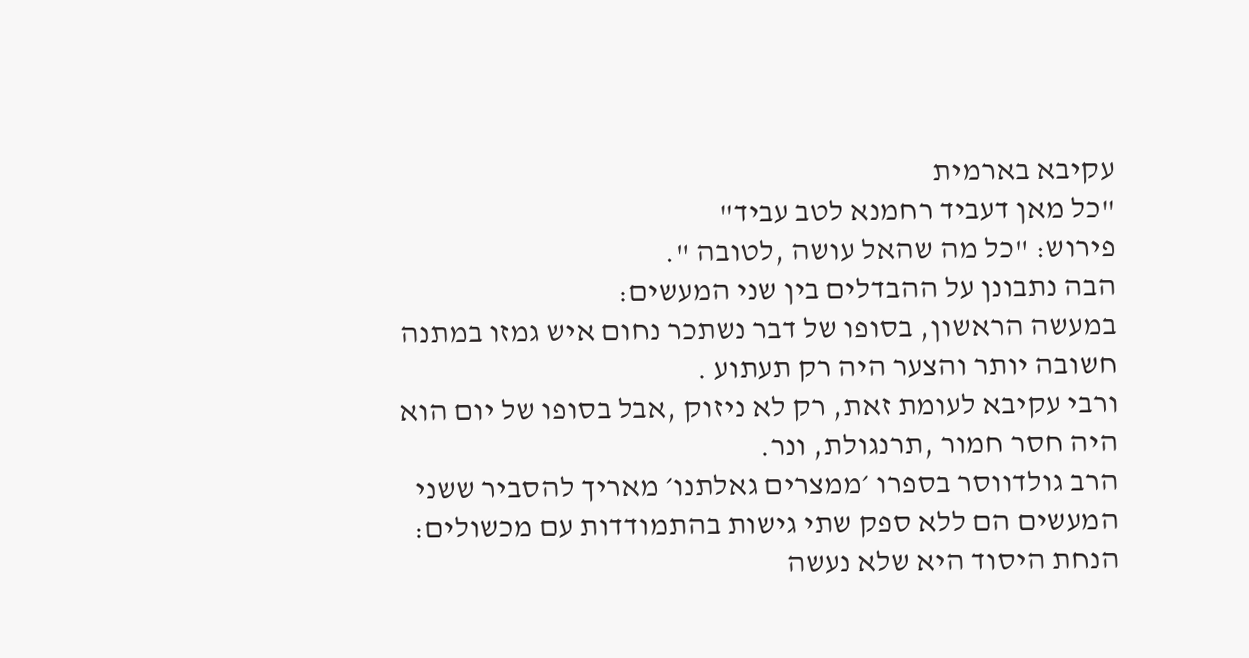עקיבא בארמית
"כל מאן דעביד רחמנא לטב עביד"
פירוש: "כל מה שהאל עושה ,לטובה ".
הבה נתבונן על ההבדלים בין שני המעשים:
במעשה הראשון, בסופו של דבר נשתכר נחום איש גמזו במתנה חשובה יותר והצער היה רק תעתוע .
ורבי עקיבא לעומת זאת, רק לא ניזוק ,אבל בסופו של יום הוא היה חסר חמור ,תרנגולת, ונר.
הרב גולדווסר בספרו ׳ממצרים גאלתנו׳ מאריך להסביר ששני המעשים הם ללא ספק שתי גישות בהתמודדות עם מכשולים:
הנחת היסוד היא שלא נעשה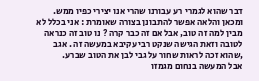דבר שהוא לגמרי רע עבורנו שהרי אנו יצירי כפיו ממש.
ומכאן והלאה אפשר להתבונן בצורה שאומרת : אני בכלל לא מבין למה זה טוב, אבל אם זה כבר קרה ? נו טוב זה כנראה לטובה וזאת הגישה שנקט רבי עקיבא במעשה זה . אגב ,שהוא זכה לראות שחור על גבי לבן את הטוב שברע.
אבל המעשה בנחום מגמזו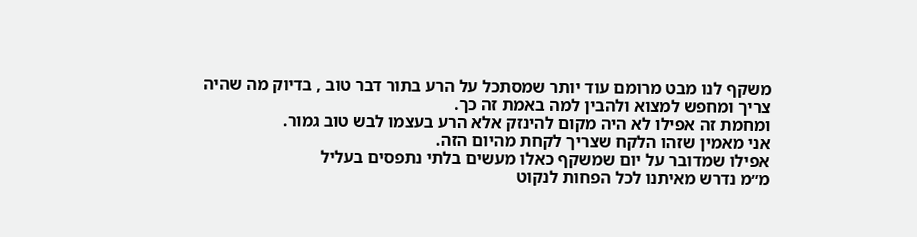משקף לנו מבט מרומם עוד יותר שמסתכל על הרע בתור דבר טוב , בדיוק מה שהיה צריך ומחפש למצוא ולהבין למה באמת זה כך.
ומחמת זה אפילו לא היה מקום להינזק אלא הרע בעצמו לבש טוב גמור.
אני מאמין שזהו הלקח שצריך לקחת מהיום הזה.
אפילו שמדובר על יום שמשקף כאלו מעשים בלתי נתפסים בעליל
מ״מ נדרש מאיתנו לכל הפחות לנקוט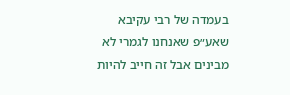בעמדה של רבי עקיבא
שאע״פ שאנחנו לגמרי לא מבינים אבל זה חייב להיות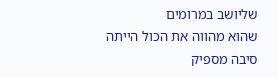שליושב במרומים
שהוא מהווה את הכול הייתה סיבה מספיק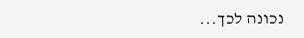נכונה לכך...